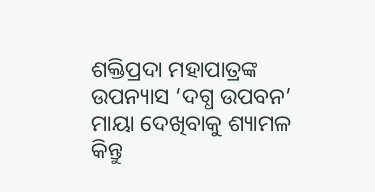ଶକ୍ତିପ୍ରଦା ମହାପାତ୍ରଙ୍କ ଉପନ୍ୟାସ ‘ଦଗ୍ଧ ଉପବନ’
ମାୟା ଦେଖିବାକୁ ଶ୍ୟାମଳ କିନ୍ତୁ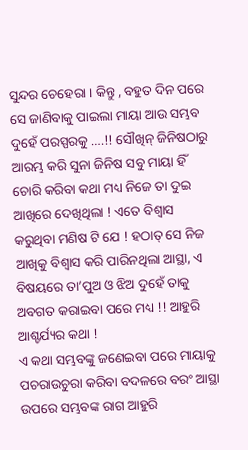ସୁନ୍ଦର ଚେହେରା । କିନ୍ତୁ , ବହୁତ ଦିନ ପରେ ସେ ଜାଣିବାକୁ ପାଇଲା ମାୟା ଆଉ ସମ୍ଭବ ଦୁହେଁ ପରସ୍ପରକୁ ….!! ସୌଖିନ୍ ଜିନିଷଠାରୁ ଆରମ୍ଭ କରି ସୁନା ଜିନିଷ ସବୁ ମାୟା ହିଁ ଚୋରି କରିବା କଥା ମଧ୍ୟ ନିଜେ ତା ଦୁଇ ଆଖିରେ ଦେଖିଥିଲା ! ଏତେ ବିଶ୍ୱାସ କରୁଥିବା ମଣିଷ ଟି ଯେ ! ହଠାତ୍ ସେ ନିଜ ଆଖିକୁ ବିଶ୍ୱାସ କରି ପାରିନଥିଲା ଆସ୍ଥା, ଏ ବିଷୟରେ ତା’ପୁଅ ଓ ଝିଅ ଦୁହେଁ ତାକୁ ଅବଗତ କରାଇବା ପରେ ମଧ୍ୟ !! ଆହୁରି ଆଶ୍ଚର୍ଯ୍ୟର କଥା !
ଏ କଥା ସମ୍ଭବଙ୍କୁ ଜଣେଇବା ପରେ ମାୟାକୁ ପଚରାଉଚୁରା କରିବା ବଦଳରେ ବରଂ ଆସ୍ଥା ଉପରେ ସମ୍ଭବଙ୍କ ରାଗ ଆହୁରି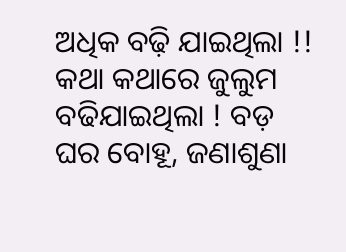ଅଧିକ ବଢ଼ି ଯାଇଥିଲା !! କଥା କଥାରେ ଜୁଲୁମ ବଢିଯାଇଥିଲା ! ବଡ଼ ଘର ବୋହୂ, ଜଣାଶୁଣା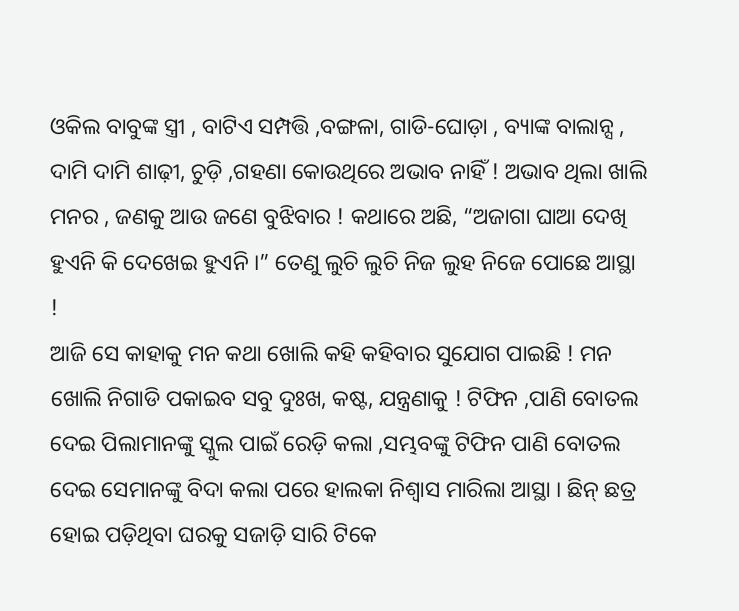ଓକିଲ ବାବୁଙ୍କ ସ୍ତ୍ରୀ , ବାଟିଏ ସମ୍ପତ୍ତି ,ବଙ୍ଗଳା, ଗାଡି-ଘୋଡ଼ା , ବ୍ୟାଙ୍କ ବାଲାନ୍ସ , ଦାମି ଦାମି ଶାଢ଼ୀ, ଚୁଡ଼ି ,ଗହଣା କୋଉଥିରେ ଅଭାବ ନାହିଁ ! ଅଭାବ ଥିଲା ଖାଲି ମନର , ଜଣକୁ ଆଉ ଜଣେ ବୁଝିବାର ! କଥାରେ ଅଛି, “ଅଜାଗା ଘାଆ ଦେଖି ହୁଏନି କି ଦେଖେଇ ହୁଏନି ।” ତେଣୁ ଲୁଚି ଲୁଚି ନିଜ ଲୁହ ନିଜେ ପୋଛେ ଆସ୍ଥା !
ଆଜି ସେ କାହାକୁ ମନ କଥା ଖୋଲି କହି କହିବାର ସୁଯୋଗ ପାଇଛି ! ମନ ଖୋଲି ନିଗାଡି ପକାଇବ ସବୁ ଦୁଃଖ, କଷ୍ଟ, ଯନ୍ତ୍ରଣାକୁ ! ଟିଫିନ ,ପାଣି ବୋତଲ ଦେଇ ପିଲାମାନଙ୍କୁ ସ୍କୁଲ ପାଇଁ ରେଡ଼ି କଲା ,ସମ୍ଭବଙ୍କୁ ଟିଫିନ ପାଣି ବୋତଲ ଦେଇ ସେମାନଙ୍କୁ ବିଦା କଲା ପରେ ହାଲକା ନିଶ୍ୱାସ ମାରିଲା ଆସ୍ଥା । ଛିନ୍ ଛତ୍ର ହୋଇ ପଡ଼ିଥିବା ଘରକୁ ସଜାଡ଼ି ସାରି ଟିକେ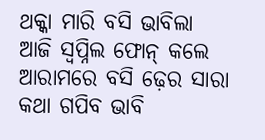ଥକ୍କା ମାରି ବସି ଭାବିଲା ଆଜି ସ୍ୱପ୍ନିଲ ଫୋନ୍ କଲେ ଆରାମରେ ବସି ଢ଼େର ସାରା କଥା ଗପିବ ଭାବି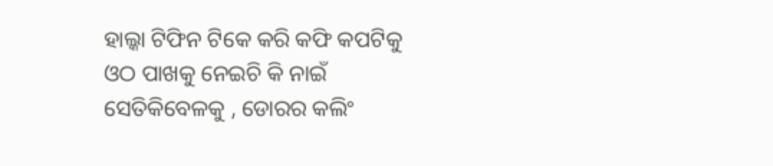ହାଲ୍କା ଟିଫିନ ଟିକେ କରି କଫି କପଟିକୁ ଓଠ ପାଖକୁ ନେଇଚି କି ନାଇଁ ସେତିକିବେଳକୁ , ଡୋରର କଲିଂ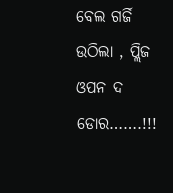ବେଲ ଗର୍ଜି ଉଠିଲା , ପ୍ଲିଜ ଓପନ ଦ ଡୋର…….!!!